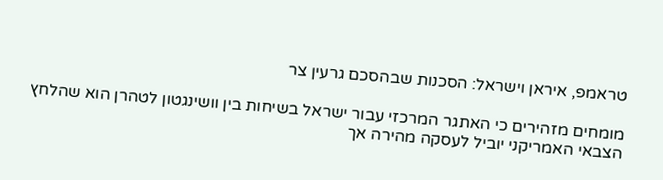טראמפ, איראן וישראל: הסכנות שבהסכם גרעין צר

מומחים מזהירים כי האתגר המרכזי עבור ישראל בשיחות בין וושינגטון לטהרן הוא שהלחץ הצבאי האמריקני יוביל לעסקה מהירה אך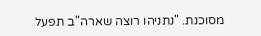מסוכנת. "נתניהו רוצה שארה"ב תפעל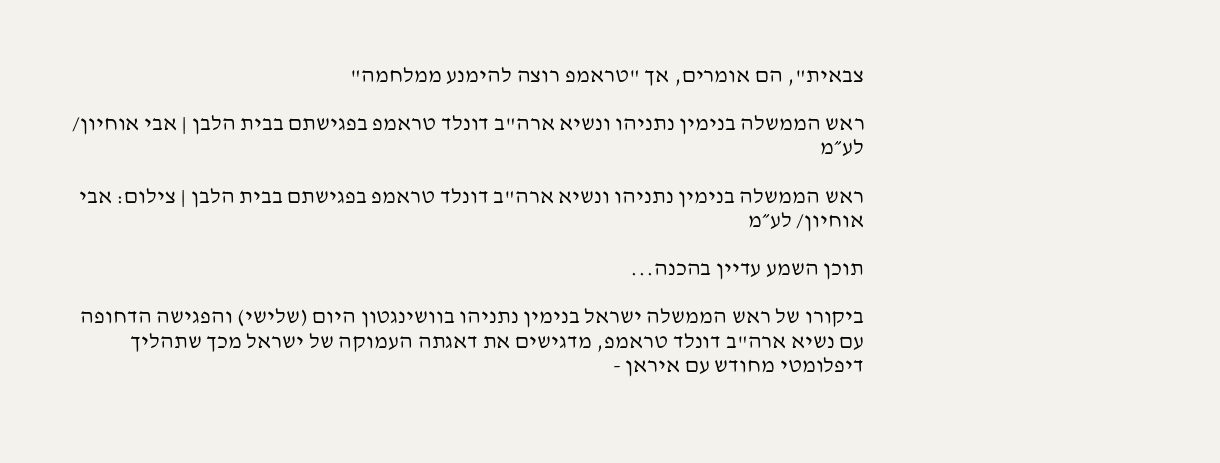צבאית", הם אומרים, אך "טראמפ רוצה להימנע ממלחמה"

ראש הממשלה בנימין נתניהו ונשיא ארה"ב דונלד טראמפ בפגישתם בבית הלבן | אבי אוחיון/ לע״מ

ראש הממשלה בנימין נתניהו ונשיא ארה"ב דונלד טראמפ בפגישתם בבית הלבן | צילום: אבי אוחיון/ לע״מ

תוכן השמע עדיין בהכנה...

ביקורו של ראש הממשלה ישראל בנימין נתניהו בוושינגטון היום (שלישי) והפגישה הדחופה עם נשיא ארה"ב דונלד טראמפ, מדגישים את דאגתה העמוקה של ישראל מכך שתהליך דיפלומטי מחודש עם איראן -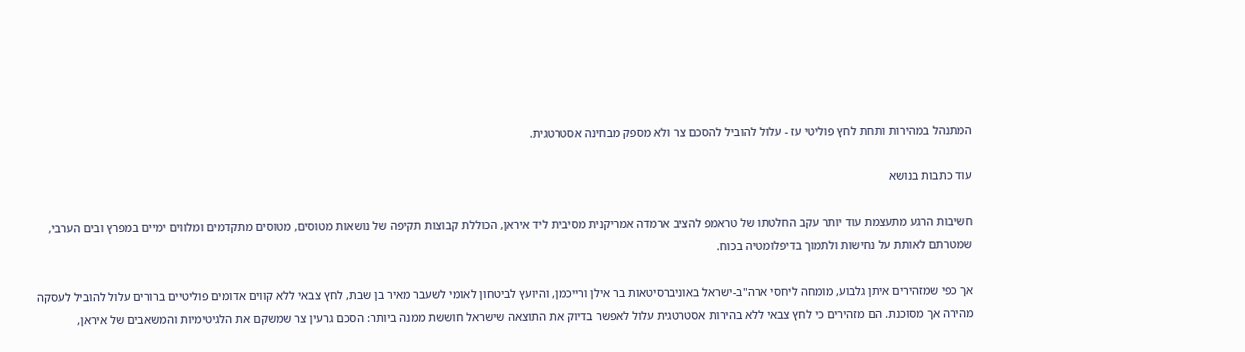המתנהל במהירות ותחת לחץ פוליטי עז - עלול להוביל להסכם צר ולא מספק מבחינה אסטרטגית.

עוד כתבות בנושא

חשיבות הרגע מתעצמת עוד יותר עקב החלטתו של טראמפ להציב ארמדה אמריקנית מסיבית ליד איראן, הכוללת קבוצות תקיפה של נושאות מטוסים, מטוסים מתקדמים ומלווים ימיים במפרץ ובים הערבי, שמטרתם לאותת על נחישות ולתמוך בדיפלומטיה בכוח.

אך כפי שמזהירים איתן גלבוע, מומחה ליחסי ארה"ב-ישראל באוניברסיטאות בר אילן ורייכמן, והיועץ לביטחון לאומי לשעבר מאיר בן שבת, לחץ צבאי ללא קווים אדומים פוליטיים ברורים עלול להוביל לעסקה מהירה אך מסוכנת. הם מזהירים כי לחץ צבאי ללא בהירות אסטרטגית עלול לאפשר בדיוק את התוצאה שישראל חוששת ממנה ביותר: הסכם גרעין צר שמשקם את הלגיטימיות והמשאבים של איראן,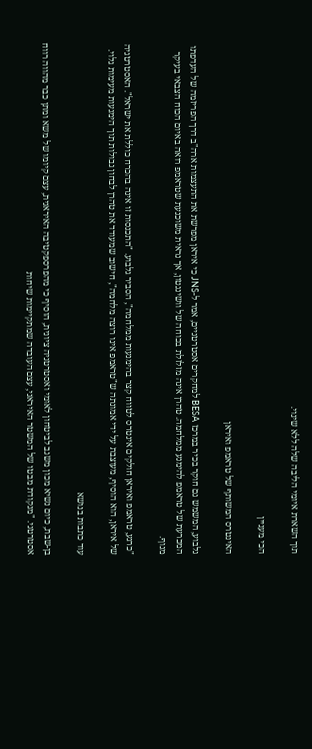תוך השארת איומי הליבה שלה ללא שינוי.

הכי מעניין

האינטרס המשותף של טראמפ ואיראן

גלבוע, המשמש גם חוקר בכיר במרכז BESA למחקרים אסטרטגיים, אמר ל-JNS כי איראן מפרשת את התעצמות ארה"ב דרך הפריזמה של העדפתו המכרעת של טראמפ להימנע ממלחמה. טהרן אינה מזלזלת בכוחה של וושינגטון, אך נראית משוכנעת שטראמפ רואה באיום הכוח הצבאי בעיקר מנוף.

"כרגע, טראמפ ואיראן חולקים אינטרס לטווח קצר בהימנעות ממלחמה", הסביר גלבוע. "התכנסות זו אינה בהכרח כוללת את ישראל". האסטרטגיה של איראן, הוא הוסיף, מעוצבת על ידי אמונתה ש"טראמפ אינו רוצה מלחמה", חישוב שמעודד את טהרן לבחון גבולות תוך הימנעות מעימות גלוי.

עוד כתבות בנושא

בן-שבת, כיום נשיא מכון משגב לביטחון לאומי ואסטרטגיה ציונית, הוסיף כי מהפרספקטיבה האיראנית, עצם קיומו של משא ומתן כבר מהווה רווח אסטרטגי. "מנקודת מבטו של המשטר האיראני, עצם העובדה שמתקיימות שיחות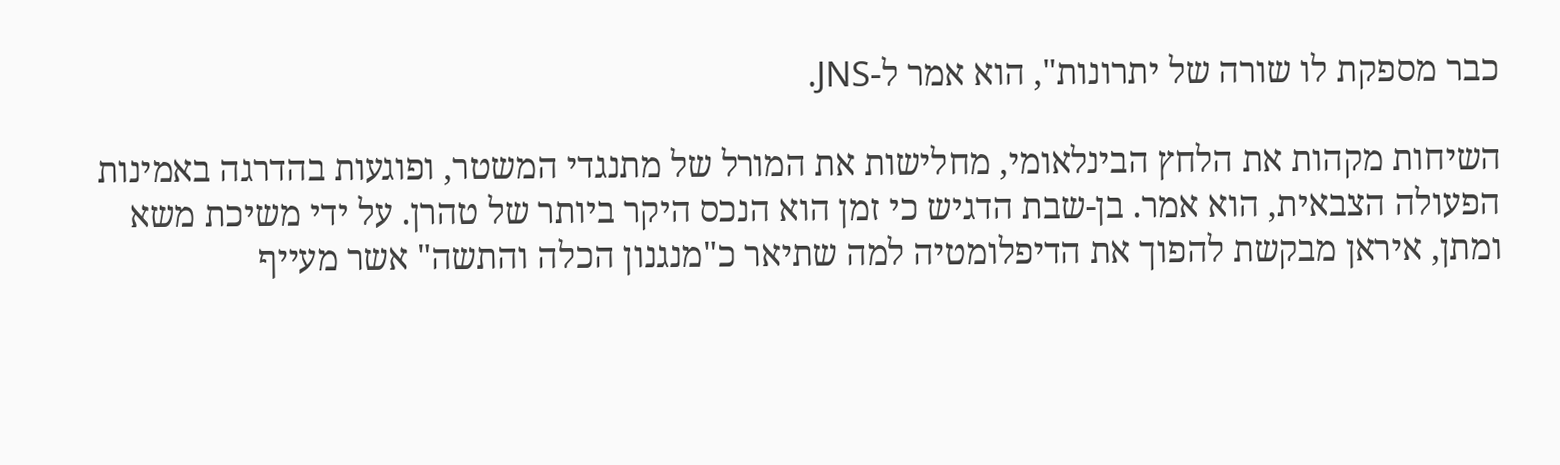כבר מספקת לו שורה של יתרונות", הוא אמר ל-JNS.

השיחות מקהות את הלחץ הבינלאומי, מחלישות את המורל של מתנגדי המשטר, ופוגעות בהדרגה באמינות הפעולה הצבאית, הוא אמר. בן-שבת הדגיש כי זמן הוא הנכס היקר ביותר של טהרן. על ידי משיכת משא ומתן, איראן מבקשת להפוך את הדיפלומטיה למה שתיאר כ"מנגנון הכלה והתשה" אשר מעייף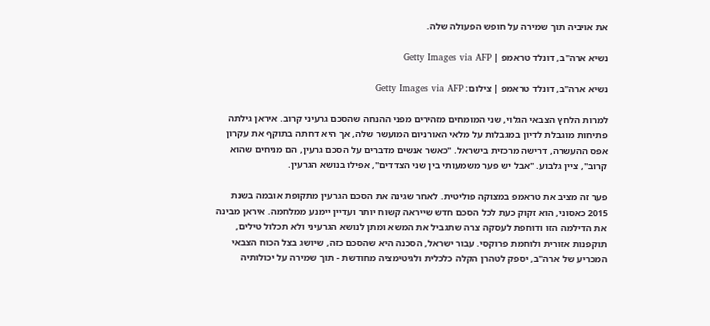את אויביה תוך שמירה על חופש הפעולה שלה.

נשיא ארה"ב, דונלד טראמפ | Getty Images via AFP

נשיא ארה"ב, דונלד טראמפ | צילום: Getty Images via AFP

למרות הלחץ הצבאי הגלוי, שני המומחים מזהירים מפני ההנחה שהסכם גרעיני קרוב. איראן גילתה פתיחות מוגבלת לדיון במגבלות על מלאי האורניום המועשר שלה, אך היא דחתה בתוקף את עקרון אפס ההעשרה, דרישה מרכזית בישראל. "כאשר אנשים מדברים על הסכם גרעין, הם מניחים שהוא קרוב", ציין גלבוע. "אבל יש פער משמעותי בין שני הצדדים", אפילו בנושא הגרעין.

פער זה מציב את טראמפ במצוקה פוליטית. לאחר שגינה את הסכם הגרעין מתקופת אובמה בשנת 2015 כאסוני, הוא זקוק כעת לכל הסכם חדש שייראה קשוח יותר ועדיין יימנע ממלחמה. איראן מבינה את הדילמה הזו ודוחפת לעסקה צרה שתגביל את המשא ומתן לנושא הגרעיני ולא תכלול טילים, תוקפנות אזורית ולוחמת פרוקסי. עבור ישראל, הסכנה היא שהסכם כזה, שיושג בצל הכוח הצבאי המכריע של ארה"ב, יספק לטהרן הקלה כלכלית ולגיטימציה מחודשת - תוך שמירה על יכולותיה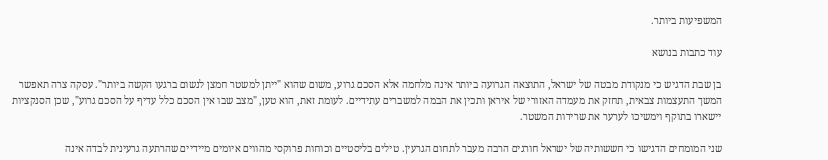המשפיעות ביותר.

עוד כתבות בנושא

בן שבת הדגיש כי מנקודת מבטה של ישראל, התוצאה הגרועה ביותר אינה מלחמה אלא הסכם גרוע, משום שהוא "ייתן למשטר חמצן לנשום ברגעו הקשה ביותר". עסקה צרה תאפשר המשך התעצמות צבאית, תחזק את מעמדה האזורי של איראן ותכין את הבמה למשברים עתידיים. לעומת זאת, הוא טען, "מצב שבו אין הסכם כלל עדיף על הסכם גרוע", שכן הסנקציות יישארו בתוקף וימשיכו לערער את שרידות המשטר.

שני המומחים הדגישו כי חששותיה של ישראל חורגים הרבה מעבר לתחום הגרעין. טילים בליסטיים וכוחות פרוקסי מהווים איומים מיידיים שהרתעה גרעינית לבדה אינה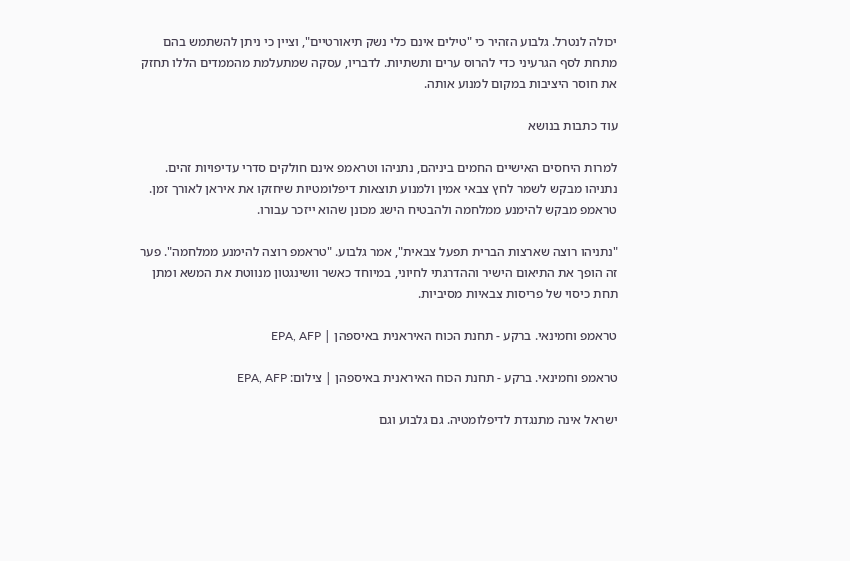יכולה לנטרל. גלבוע הזהיר כי "טילים אינם כלי נשק תיאורטיים", וציין כי ניתן להשתמש בהם מתחת לסף הגרעיני כדי להרוס ערים ותשתיות. לדבריו, עסקה שמתעלמת מהממדים הללו תחזק את חוסר היציבות במקום למנוע אותה.

עוד כתבות בנושא

למרות היחסים האישיים החמים ביניהם, נתניהו וטראמפ אינם חולקים סדרי עדיפויות זהים. נתניהו מבקש לשמר לחץ צבאי אמין ולמנוע תוצאות דיפלומטיות שיחזקו את איראן לאורך זמן. טראמפ מבקש להימנע ממלחמה ולהבטיח הישג מכונן שהוא ייזכר עבורו.

"נתניהו רוצה שארצות הברית תפעל צבאית", אמר גלבוע. "טראמפ רוצה להימנע ממלחמה". פער זה הופך את התיאום הישיר וההדרגתי לחיוני, במיוחד כאשר וושינגטון מנווטת את המשא ומתן תחת כיסוי של פריסות צבאיות מסיביות.

טראמפ וחמינאי. ברקע - תחנת הכוח האיראנית באיספהן | EPA, AFP

טראמפ וחמינאי. ברקע - תחנת הכוח האיראנית באיספהן | צילום: EPA, AFP

ישראל אינה מתנגדת לדיפלומטיה. גם גלבוע וגם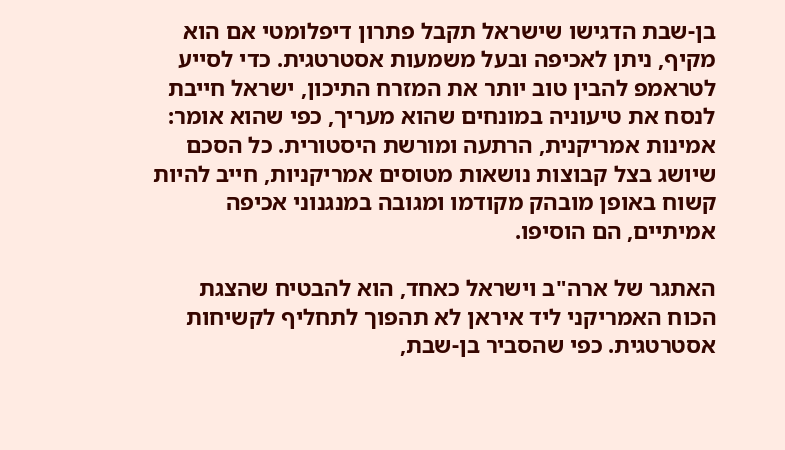בן-שבת הדגישו שישראל תקבל פתרון דיפלומטי אם הוא מקיף, ניתן לאכיפה ובעל משמעות אסטרטגית. כדי לסייע לטראמפ להבין טוב יותר את המזרח התיכון, ישראל חייבת לנסח את טיעוניה במונחים שהוא מעריך, כפי שהוא אומר: אמינות אמריקנית, הרתעה ומורשת היסטורית. כל הסכם שיושג בצל קבוצות נושאות מטוסים אמריקניות, חייב להיות קשוח באופן מובהק מקודמו ומגובה במנגנוני אכיפה אמיתיים, הם הוסיפו.

האתגר של ארה"ב וישראל כאחד, הוא להבטיח שהצגת הכוח האמריקני ליד איראן לא תהפוך לתחליף לקשיחות אסטרטגית. כפי שהסביר בן-שבת,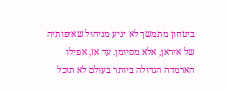ביטחון מתמשך לא יגיע מניהול שאיפותיה של איראן, אלא מסיומן. עד אז, אפילו הארמדה הגדולה ביותר בעולם לא תוכל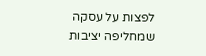לפצות על עסקה שמחליפה יציבות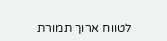לטווח ארוך תמורת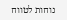נוחות לטווח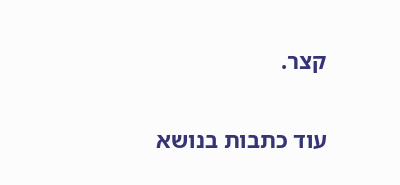קצר.

עוד כתבות בנושא